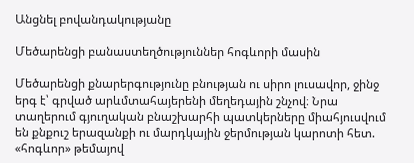Անցնել բովանդակությանը

Մեծարենցի բանաստեղծություններ հոգևորի մասին

Մեծարենցի քնարերգությունը բնության ու սիրո լուսավոր, ջինջ երգ է՝ գրված արևմտահայերենի մեղեդային շնչով։ Նրա տաղերում գյուղական բնաշխարհի պատկերները միահյուսվում են քնքուշ երազանքի ու մարդկային ջերմության կարոտի հետ. «հոգևոր» թեմայով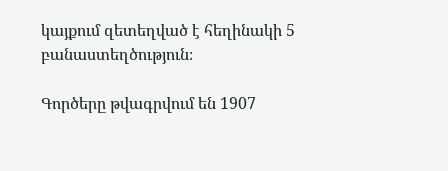կայքում զետեղված է հեղինակի 5 բանաստեղծություն։

Գործերը թվագրվում են 1907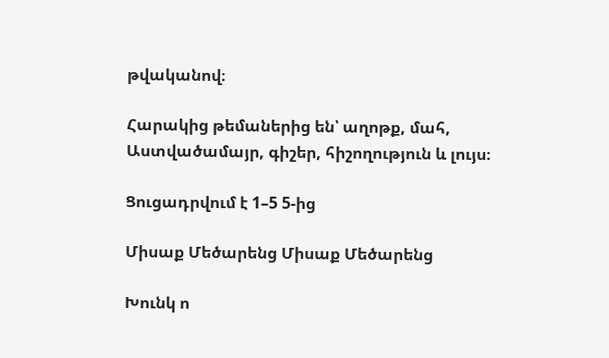թվականով։

Հարակից թեմաներից են՝ աղոթք, մահ, Աստվածամայր, գիշեր, հիշողություն և լույս։

Ցուցադրվում է 1–5 5-ից

Միսաք Մեծարենց Միսաք Մեծարենց

Խունկ ո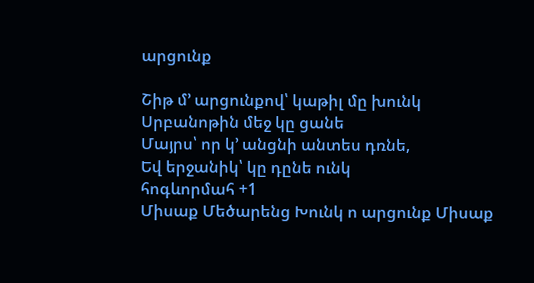արցունք

Շիթ մ՚ արցունքով՝ կաթիլ մը խունկ
Սրբանոթին մեջ կը ցանե
Մայրս՝ որ կ՚ անցնի անտես դռնե,
Եվ երջանիկ՝ կը դընե ունկ
հոգևորմահ +1
Միսաք Մեծարենց Խունկ ո արցունք Միսաք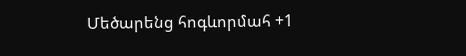Մեծարենց հոգևորմահ +1